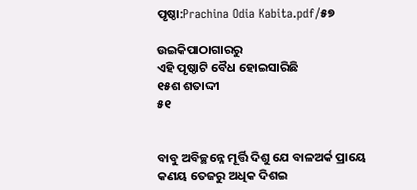ପୃଷ୍ଠା:Prachina Odia Kabita.pdf/୫୭

ଉଇକିପାଠାଗାର‌ରୁ
ଏହି ପୃଷ୍ଠାଟି ବୈଧ ହୋଇସାରିଛି
୧୫ଶ ଶତାଦ୍ଦୀ
୫୧


ବାବୁ ଅବିଚ୍ଛନ୍ନେ ମୂର୍ତ୍ତି ଦିଶୁ ଯେ ବାଳଅର୍କ ପ୍ରାୟେ
କଣୟ ତେଜରୁ ଅଧିକ ଦିଶଇ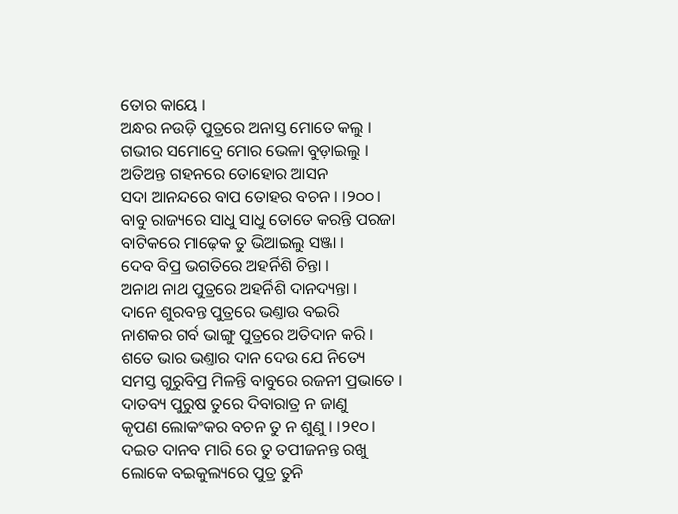ତୋର କାୟେ ।
ଅନ୍ଧର ନଉଡ଼ି ପୁତ୍ରରେ ଅନାସ୍ତ ମୋତେ କଲୁ ।
ଗଭୀର ସମୋଦ୍ରେ ମୋର ଭେଳା ବୁଡ଼ାଇଲୁ ।
ଅତିଅନ୍ତ ଗ‌ହନରେ ତୋହୋର ଆସନ
ସଦା ଆନନ୍ଦରେ ବାପ ତୋହର ବଚନ । ।୨୦୦।
ବାବୁ ରାଜ୍ୟରେ ସାଧୁ ସାଧୁ ତୋତେ କରନ୍ତି ପରଜା
ବାଟିକରେ ମାଢ଼େକ ତୁ ଭିଆଇଲୁ ସଞ୍ଜା ।
ଦେବ ବିପ୍ର ଭଗତିରେ ଅହର୍ନିଶି ଚିନ୍ତା ।
ଅନାଥ ନାଥ ପୁତ୍ରରେ ଅହର୍ନିଶି ଦାନ‌ଦ୍ୟନ୍ତା ।
ଦାନେ ଶୁରବନ୍ତ ପୁତ୍ରରେ ଭଣ୍ତାଉ ବଇରି
ନାଶକର ଗର୍ବ ଭାଙ୍ଗୁ ପୁତ୍ରରେ ଅତିଦାନ କରି ।
ଶତେ ଭାର ଭଣ୍ତାର ଦାନ ଦେଉ ଯେ ନିତ୍ୟେ
ସମସ୍ତ ଗୁରୁବିପ୍ର ମିଳନ୍ତି ବାବୁରେ ରଜନୀ ପ୍ରଭାତେ ।
ଦାତବ୍ୟ ପୁରୁଷ ତୁରେ ଦିବାରାତ୍ର ନ ଜାଣୁ
କୃପଣ ଲୋକଂକର ବଚନ ତୁ ନ ଶୁଣୁ । ।୨୧୦।
ଦଇତ ଦାନବ ମାରି ରେ ତୁ ତପୀଜନନ୍ତ ରଖୁ
ଲୋକେ ବଇକୁଲ୍ୟରେ ପୁତ୍ର ତୁନି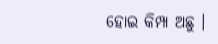ହୋଇ କିମ୍ପା ଅଛୁ ।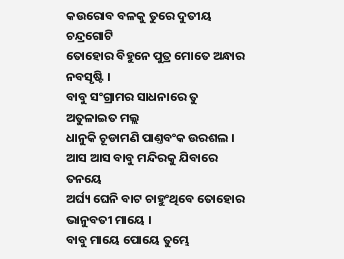କଉରୋବ ବଳକୁ ତୁରେ ଦୁତୀୟ ଚନ୍ଦ୍ରଗୋଟି
ତୋହୋର ବିହୁନେ ପୁତ୍ର ମୋତେ ଅନ୍ଧାର ନବସୃଷ୍ଟି ।
ବାବୁ ସଂଗ୍ରାମର ସାଧନାରେ ତୁ ଅତୁଳାଇତ ମଲ୍ଲ
ଧାନୁକି ଚୂଡାମଣି ପାଣ୍ତବଂକ ଉରଶଲ ।
ଆସ ଆସ ବାବୁ ମନ୍ଦିରକୁ ଯିବାରେ ତନୟେ
ଅର୍ଘ୍ୟ ଘେନି ବାଟ ଚାହୁଂଥିବେ ତୋହୋର ଭାନୁବତୀ ମାୟେ ।
ବାବୁ ମାୟେ ପୋୟେ ତୁମ୍ଭେ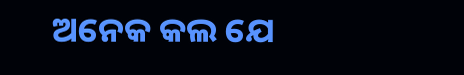ଅନେକ କଲ ଯେ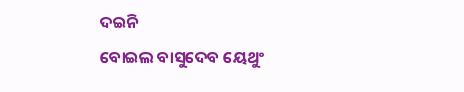ଦଇନି
ବୋଇଲ ବାସୁଦେବ ୟେଥୁଂ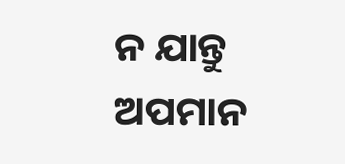ନ ଯାନ୍ତୁ ଅପମାନ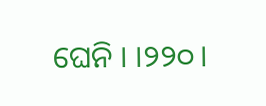ଘେନି । ।୨୨୦।